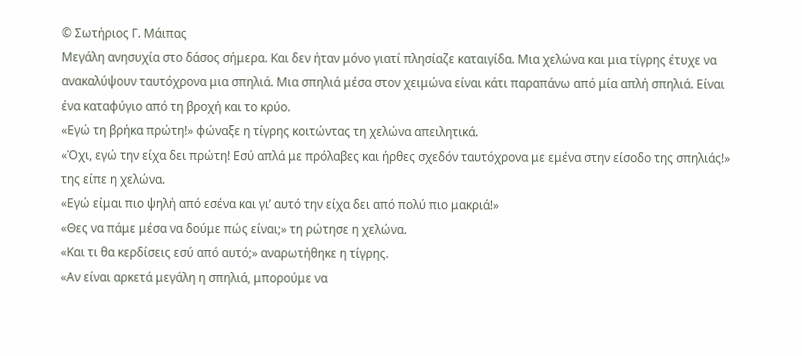© Σωτήριος Γ. Μάιπας
Μεγάλη ανησυχία στο δάσος σήμερα. Και δεν ήταν μόνο γιατί πλησίαζε καταιγίδα. Μια χελώνα και μια τίγρης έτυχε να ανακαλύψουν ταυτόχρονα μια σπηλιά. Μια σπηλιά μέσα στον χειμώνα είναι κάτι παραπάνω από μία απλή σπηλιά. Είναι ένα καταφύγιο από τη βροχή και το κρύο.
«Εγώ τη βρήκα πρώτη!» φώναξε η τίγρης κοιτώντας τη χελώνα απειλητικά.
«Όχι, εγώ την είχα δει πρώτη! Εσύ απλά με πρόλαβες και ήρθες σχεδόν ταυτόχρονα με εμένα στην είσοδο της σπηλιάς!» της είπε η χελώνα.
«Εγώ είμαι πιο ψηλή από εσένα και γι’ αυτό την είχα δει από πολύ πιο μακριά!»
«Θες να πάμε μέσα να δούμε πώς είναι;» τη ρώτησε η χελώνα.
«Και τι θα κερδίσεις εσύ από αυτό;» αναρωτήθηκε η τίγρης.
«Αν είναι αρκετά μεγάλη η σπηλιά, μπορούμε να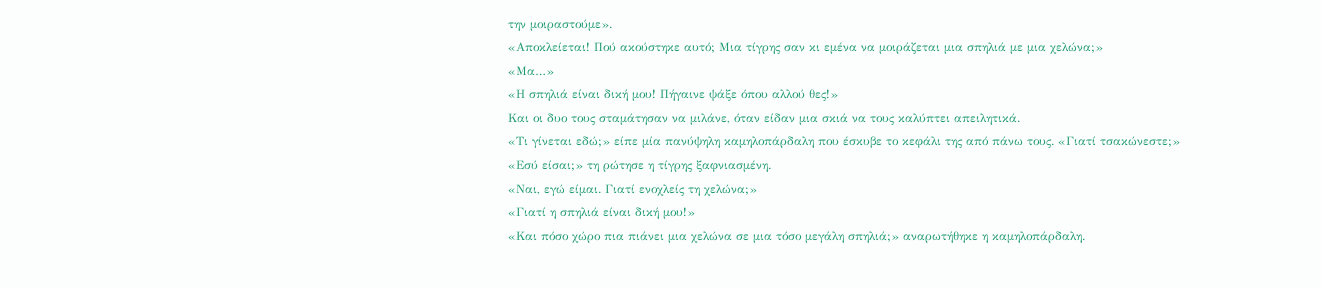την μοιραστούμε».
«Αποκλείεται! Πού ακούστηκε αυτό; Μια τίγρης σαν κι εμένα να μοιράζεται μια σπηλιά με μια χελώνα;»
«Μα…»
«Η σπηλιά είναι δική μου! Πήγαινε ψάξε όπου αλλού θες!»
Και οι δυο τους σταμάτησαν να μιλάνε, όταν είδαν μια σκιά να τους καλύπτει απειλητικά.
«Τι γίνεται εδώ;» είπε μία πανύψηλη καμηλοπάρδαλη που έσκυβε το κεφάλι της από πάνω τους. «Γιατί τσακώνεστε;»
«Εσύ είσαι;» τη ρώτησε η τίγρης ξαφνιασμένη.
«Ναι, εγώ είμαι. Γιατί ενοχλείς τη χελώνα;»
«Γιατί η σπηλιά είναι δική μου!»
«Και πόσο χώρο πια πιάνει μια χελώνα σε μια τόσο μεγάλη σπηλιά;» αναρωτήθηκε η καμηλοπάρδαλη.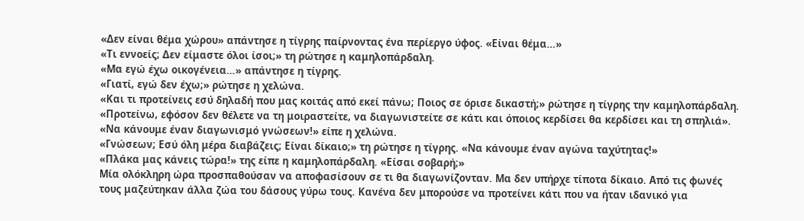«Δεν είναι θέμα χώρου» απάντησε η τίγρης παίρνοντας ένα περίεργο ύφος. «Είναι θέμα…»
«Τι εννοείς; Δεν είμαστε όλοι ίσοι;» τη ρώτησε η καμηλοπάρδαλη.
«Μα εγώ έχω οικογένεια…» απάντησε η τίγρης.
«Γιατί, εγώ δεν έχω;» ρώτησε η χελώνα.
«Και τι προτείνεις εσύ δηλαδή που μας κοιτάς από εκεί πάνω; Ποιος σε όρισε δικαστή;» ρώτησε η τίγρης την καμηλοπάρδαλη.
«Προτείνω, εφόσον δεν θέλετε να τη μοιραστείτε, να διαγωνιστείτε σε κάτι και όποιος κερδίσει θα κερδίσει και τη σπηλιά».
«Να κάνουμε έναν διαγωνισμό γνώσεων!» είπε η χελώνα.
«Γνώσεων; Εσύ όλη μέρα διαβάζεις; Είναι δίκαιο;» τη ρώτησε η τίγρης. «Να κάνουμε έναν αγώνα ταχύτητας!»
«Πλάκα μας κάνεις τώρα!» της είπε η καμηλοπάρδαλη. «Είσαι σοβαρή;»
Μία ολόκληρη ώρα προσπαθούσαν να αποφασίσουν σε τι θα διαγωνίζονταν. Μα δεν υπήρχε τίποτα δίκαιο. Από τις φωνές τους μαζεύτηκαν άλλα ζώα του δάσους γύρω τους. Κανένα δεν μπορούσε να προτείνει κάτι που να ήταν ιδανικό για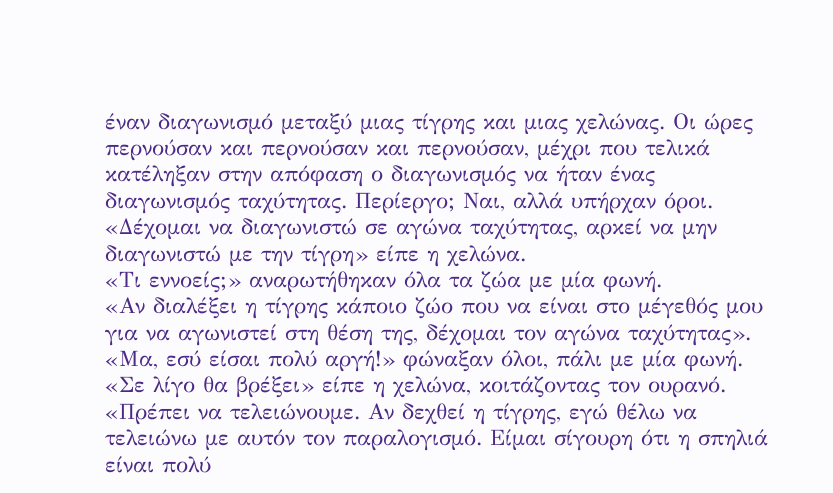έναν διαγωνισμό μεταξύ μιας τίγρης και μιας χελώνας. Οι ώρες περνούσαν και περνούσαν και περνούσαν, μέχρι που τελικά κατέληξαν στην απόφαση ο διαγωνισμός να ήταν ένας διαγωνισμός ταχύτητας. Περίεργο; Ναι, αλλά υπήρχαν όροι.
«Δέχομαι να διαγωνιστώ σε αγώνα ταχύτητας, αρκεί να μην διαγωνιστώ με την τίγρη» είπε η χελώνα.
«Τι εννοείς;» αναρωτήθηκαν όλα τα ζώα με μία φωνή.
«Αν διαλέξει η τίγρης κάποιο ζώο που να είναι στο μέγεθός μου για να αγωνιστεί στη θέση της, δέχομαι τον αγώνα ταχύτητας».
«Μα, εσύ είσαι πολύ αργή!» φώναξαν όλοι, πάλι με μία φωνή.
«Σε λίγο θα βρέξει» είπε η χελώνα, κοιτάζοντας τον ουρανό. «Πρέπει να τελειώνουμε. Αν δεχθεί η τίγρης, εγώ θέλω να τελειώνω με αυτόν τον παραλογισμό. Είμαι σίγουρη ότι η σπηλιά είναι πολύ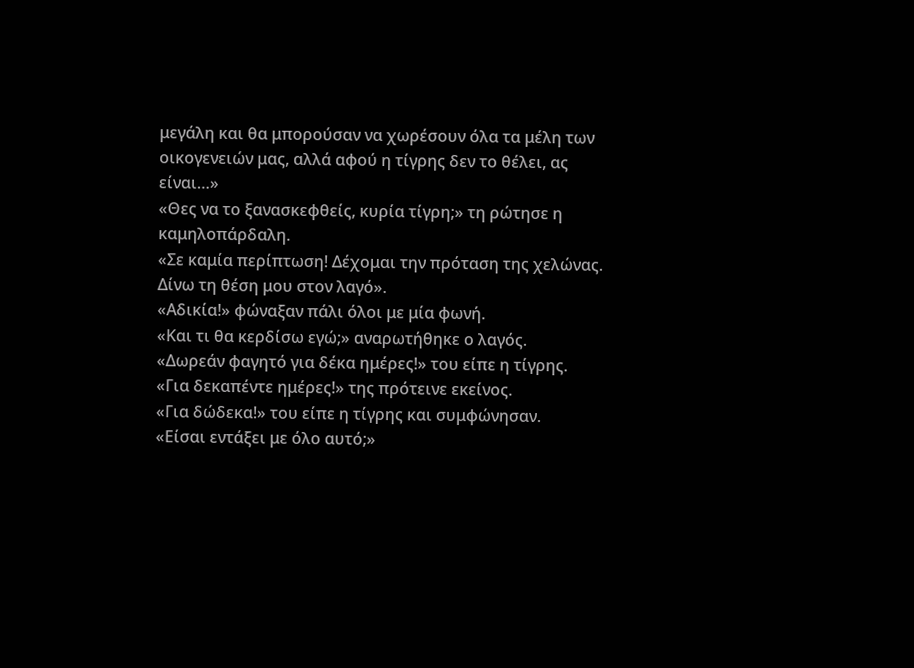μεγάλη και θα μπορούσαν να χωρέσουν όλα τα μέλη των οικογενειών μας, αλλά αφού η τίγρης δεν το θέλει, ας είναι…»
«Θες να το ξανασκεφθείς, κυρία τίγρη;» τη ρώτησε η καμηλοπάρδαλη.
«Σε καμία περίπτωση! Δέχομαι την πρόταση της χελώνας. Δίνω τη θέση μου στον λαγό».
«Αδικία!» φώναξαν πάλι όλοι με μία φωνή.
«Και τι θα κερδίσω εγώ;» αναρωτήθηκε ο λαγός.
«Δωρεάν φαγητό για δέκα ημέρες!» του είπε η τίγρης.
«Για δεκαπέντε ημέρες!» της πρότεινε εκείνος.
«Για δώδεκα!» του είπε η τίγρης και συμφώνησαν.
«Είσαι εντάξει με όλο αυτό;»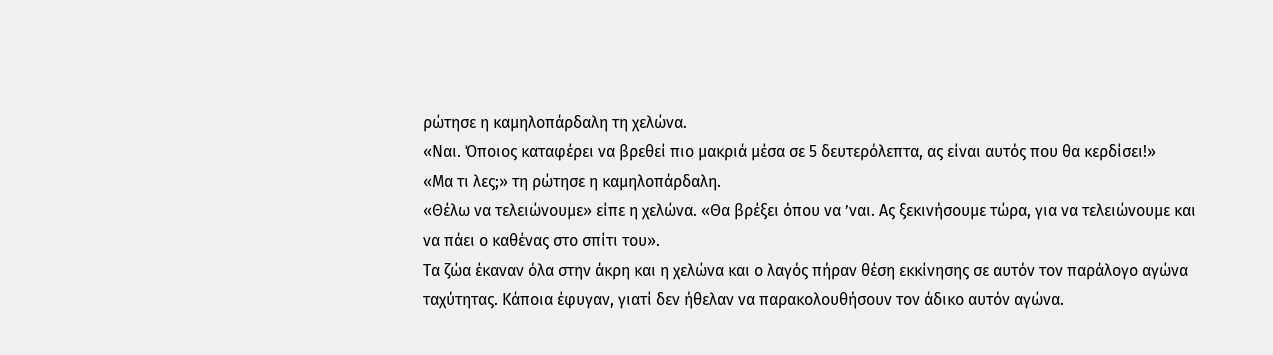ρώτησε η καμηλοπάρδαλη τη χελώνα.
«Ναι. Όποιος καταφέρει να βρεθεί πιο μακριά μέσα σε 5 δευτερόλεπτα, ας είναι αυτός που θα κερδίσει!»
«Μα τι λες;» τη ρώτησε η καμηλοπάρδαλη.
«Θέλω να τελειώνουμε» είπε η χελώνα. «Θα βρέξει όπου να ’ναι. Ας ξεκινήσουμε τώρα, για να τελειώνουμε και να πάει ο καθένας στο σπίτι του».
Τα ζώα έκαναν όλα στην άκρη και η χελώνα και ο λαγός πήραν θέση εκκίνησης σε αυτόν τον παράλογο αγώνα ταχύτητας. Κάποια έφυγαν, γιατί δεν ήθελαν να παρακολουθήσουν τον άδικο αυτόν αγώνα.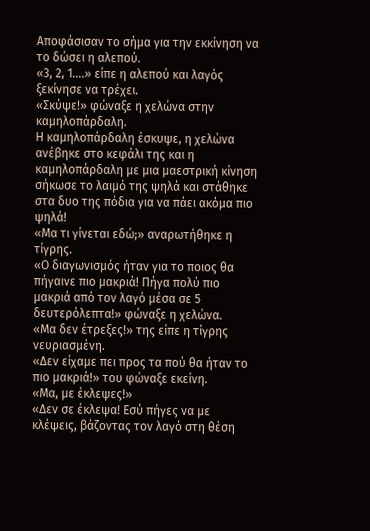Αποφάσισαν το σήμα για την εκκίνηση να το δώσει η αλεπού.
«3, 2, 1….» είπε η αλεπού και λαγός ξεκίνησε να τρέχει.
«Σκύψε!» φώναξε η χελώνα στην καμηλοπάρδαλη.
Η καμηλοπάρδαλη έσκυψε, η χελώνα ανέβηκε στο κεφάλι της και η καμηλοπάρδαλη με μια μαεστρική κίνηση σήκωσε το λαιμό της ψηλά και στάθηκε στα δυο της πόδια για να πάει ακόμα πιο ψηλά!
«Μα τι γίνεται εδώ;» αναρωτήθηκε η τίγρης.
«Ο διαγωνισμός ήταν για το ποιος θα πήγαινε πιο μακριά! Πήγα πολύ πιο μακριά από τον λαγό μέσα σε 5 δευτερόλεπτα!» φώναξε η χελώνα.
«Μα δεν έτρεξες!» της είπε η τίγρης νευριασμένη.
«Δεν είχαμε πει προς τα πού θα ήταν το πιο μακριά!» του φώναξε εκείνη.
«Μα, με έκλεψες!»
«Δεν σε έκλεψα! Εσύ πήγες να με κλέψεις, βάζοντας τον λαγό στη θέση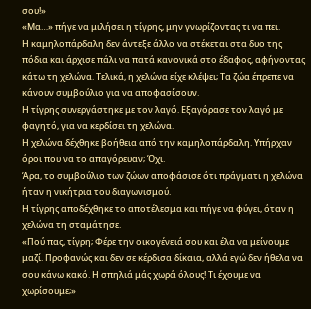σου!»
«Μα…» πήγε να μιλήσει η τίγρης, μην γνωρίζοντας τι να πει.
Η καμηλοπάρδαλη δεν άντεξε άλλο να στέκεται στα δυο της πόδια και άρχισε πάλι να πατά κανονικά στο έδαφος, αφήνοντας κάτω τη χελώνα. Τελικά, η χελώνα είχε κλέψει; Τα ζώα έπρεπε να κάνουν συμβούλιο για να αποφασίσουν.
Η τίγρης συνεργάστηκε με τον λαγό. Εξαγόρασε τον λαγό με φαγητό, για να κερδίσει τη χελώνα.
Η χελώνα δέχθηκε βοήθεια από την καμηλοπάρδαλη. Υπήρχαν όροι που να το απαγόρευαν; Όχι.
Άρα, το συμβούλιο των ζώων αποφάσισε ότι πράγματι η χελώνα ήταν η νικήτρια του διαγωνισμού.
Η τίγρης αποδέχθηκε το αποτέλεσμα και πήγε να φύγει, όταν η χελώνα τη σταμάτησε.
«Πού πας, τίγρη; Φέρε την οικογένειά σου και έλα να μείνουμε μαζί. Προφανώς και δεν σε κέρδισα δίκαια, αλλά εγώ δεν ήθελα να σου κάνω κακό. Η σπηλιά μάς χωρά όλους! Τι έχουμε να χωρίσουμε;»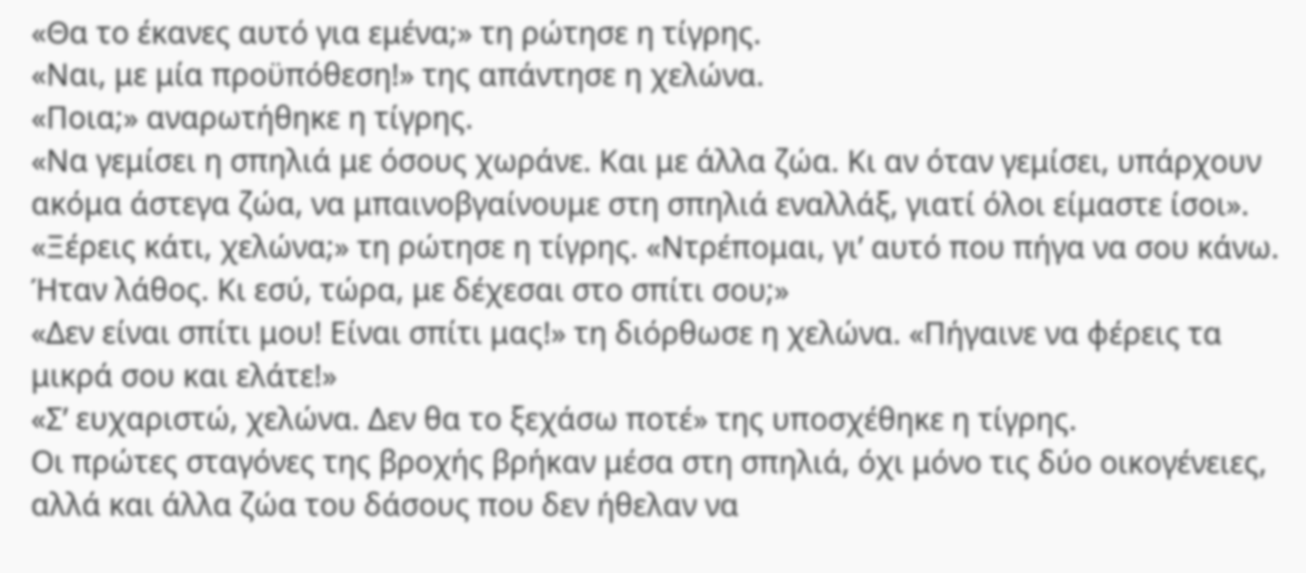«Θα το έκανες αυτό για εμένα;» τη ρώτησε η τίγρης.
«Ναι, με μία προϋπόθεση!» της απάντησε η χελώνα.
«Ποια;» αναρωτήθηκε η τίγρης.
«Να γεμίσει η σπηλιά με όσους χωράνε. Και με άλλα ζώα. Κι αν όταν γεμίσει, υπάρχουν ακόμα άστεγα ζώα, να μπαινοβγαίνουμε στη σπηλιά εναλλάξ, γιατί όλοι είμαστε ίσοι».
«Ξέρεις κάτι, χελώνα;» τη ρώτησε η τίγρης. «Ντρέπομαι, γι’ αυτό που πήγα να σου κάνω. Ήταν λάθος. Κι εσύ, τώρα, με δέχεσαι στο σπίτι σου;»
«Δεν είναι σπίτι μου! Είναι σπίτι μας!» τη διόρθωσε η χελώνα. «Πήγαινε να φέρεις τα μικρά σου και ελάτε!»
«Σ’ ευχαριστώ, χελώνα. Δεν θα το ξεχάσω ποτέ» της υποσχέθηκε η τίγρης.
Οι πρώτες σταγόνες της βροχής βρήκαν μέσα στη σπηλιά, όχι μόνο τις δύο οικογένειες, αλλά και άλλα ζώα του δάσους που δεν ήθελαν να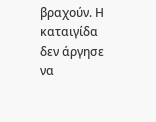βραχούν. Η καταιγίδα δεν άργησε να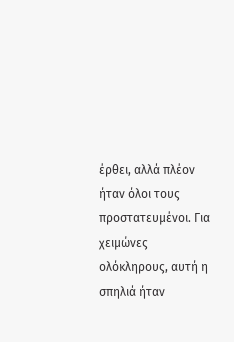έρθει, αλλά πλέον ήταν όλοι τους προστατευμένοι. Για χειμώνες ολόκληρους, αυτή η σπηλιά ήταν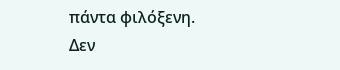πάντα φιλόξενη.
Δεν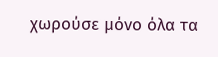χωρούσε μόνο όλα τα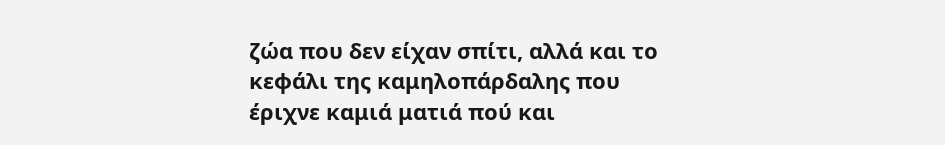ζώα που δεν είχαν σπίτι, αλλά και το κεφάλι της καμηλοπάρδαλης που έριχνε καμιά ματιά πού και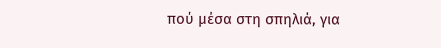πού μέσα στη σπηλιά, για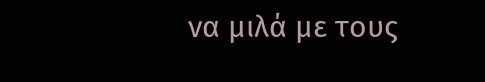να μιλά με τους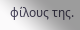φίλους της.